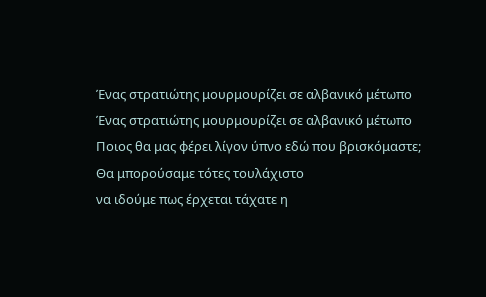Ένας στρατιώτης μουρμουρίζει σε αλβανικό μέτωπο
Ένας στρατιώτης μουρμουρίζει σε αλβανικό μέτωπο
Ποιος θα μας φέρει λίγον ύπνο εδώ που βρισκόμαστε;
Θα μπορούσαμε τότες τουλάχιστο
να ιδούμε πως έρχεται τάχατε η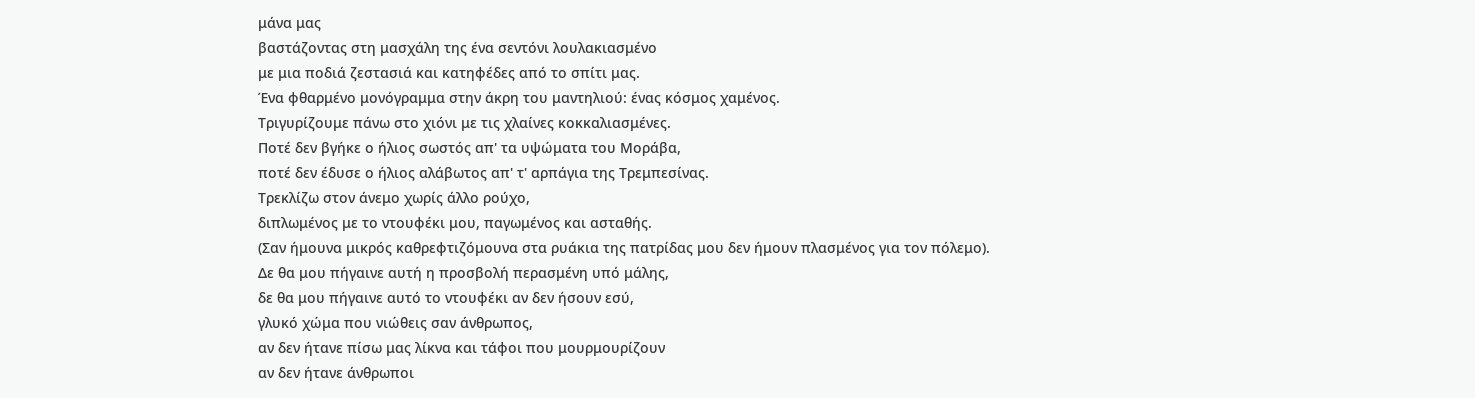μάνα μας
βαστάζοντας στη μασχάλη της ένα σεντόνι λουλακιασμένο
με μια ποδιά ζεστασιά και κατηφέδες από το σπίτι μας.
Ένα φθαρμένο μονόγραμμα στην άκρη του μαντηλιού: ένας κόσμος χαμένος.
Τριγυρίζουμε πάνω στο χιόνι με τις χλαίνες κοκκαλιασμένες.
Ποτέ δεν βγήκε ο ήλιος σωστός απ' τα υψώματα του Μοράβα,
ποτέ δεν έδυσε ο ήλιος αλάβωτος απ' τ' αρπάγια της Τρεμπεσίνας.
Τρεκλίζω στον άνεμο χωρίς άλλο ρούχο,
διπλωμένος με το ντουφέκι μου, παγωμένος και ασταθής.
(Σαν ήμουνα μικρός καθρεφτιζόμουνα στα ρυάκια της πατρίδας μου δεν ήμουν πλασμένος για τον πόλεμο).
Δε θα μου πήγαινε αυτή η προσβολή περασμένη υπό μάλης,
δε θα μου πήγαινε αυτό το ντουφέκι αν δεν ήσουν εσύ,
γλυκό χώμα που νιώθεις σαν άνθρωπος,
αν δεν ήτανε πίσω μας λίκνα και τάφοι που μουρμουρίζουν
αν δεν ήτανε άνθρωποι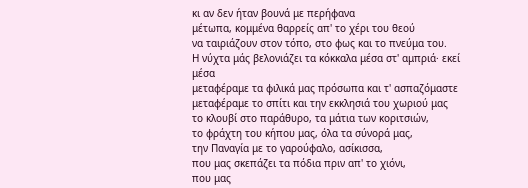κι αν δεν ήταν βουνά με περήφανα
μέτωπα, κομμένα θαρρείς απ' το χέρι του θεού
να ταιριάζουν στον τόπο, στο φως και το πνεύμα του.
Η νύχτα μάς βελονιάζει τα κόκκαλα μέσα στ' αμπριά· εκεί μέσα
μεταφέραμε τα φιλικά μας πρόσωπα και τ' ασπαζόμαστε
μεταφέραμε το σπίτι και την εκκλησιά του χωριού μας
το κλουβί στο παράθυρο, τα μάτια των κοριτσιών,
το φράχτη του κήπου μας, όλα τα σύνορά μας,
την Παναγία με το γαρούφαλο, ασίκισσα,
που μας σκεπάζει τα πόδια πριν απ' το χιόνι,
που μας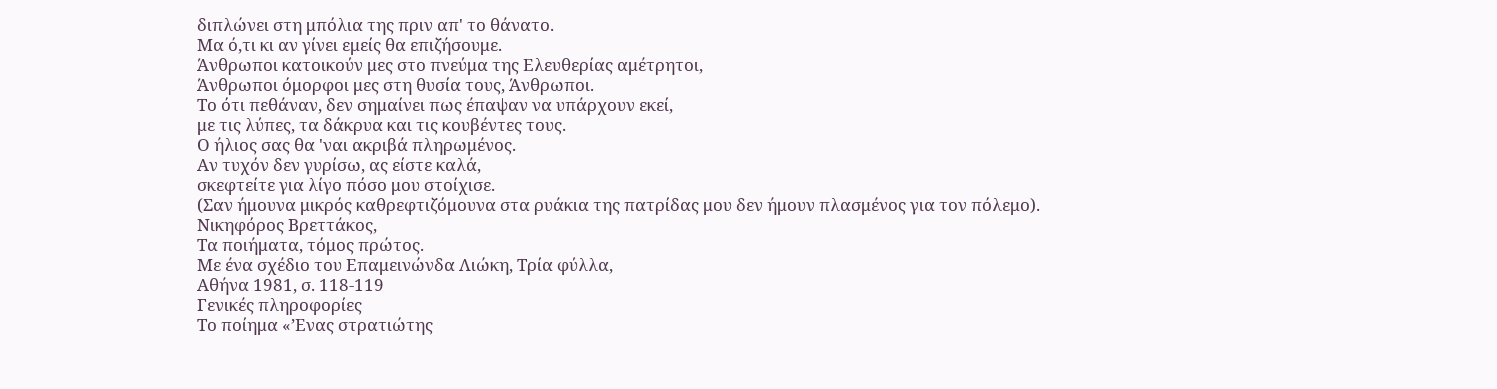διπλώνει στη μπόλια της πριν απ' το θάνατο.
Μα ό,τι κι αν γίνει εμείς θα επιζήσουμε.
Άνθρωποι κατοικούν μες στο πνεύμα της Ελευθερίας αμέτρητοι,
Άνθρωποι όμορφοι μες στη θυσία τους, Άνθρωποι.
Το ότι πεθάναν, δεν σημαίνει πως έπαψαν να υπάρχουν εκεί,
με τις λύπες, τα δάκρυα και τις κουβέντες τους.
Ο ήλιος σας θα 'ναι ακριβά πληρωμένος.
Αν τυχόν δεν γυρίσω, ας είστε καλά,
σκεφτείτε για λίγο πόσο μου στοίχισε.
(Σαν ήμουνα μικρός καθρεφτιζόμουνα στα ρυάκια της πατρίδας μου δεν ήμουν πλασμένος για τον πόλεμο).
Νικηφόρος Βρεττάκος,
Τα ποιήματα, τόμος πρώτος.
Με ένα σχέδιο του Επαμεινώνδα Λιώκη, Τρία φύλλα,
Αθήνα 1981, σ. 118-119
Γενικές πληροφορίες
Το ποίημα «’Ενας στρατιώτης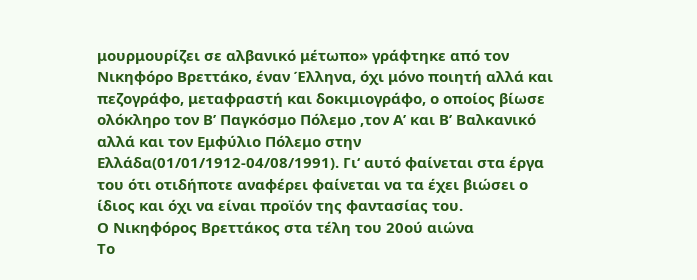μουρμουρίζει σε αλβανικό μέτωπο» γράφτηκε από τον Νικηφόρο Βρεττάκο, έναν Έλληνα, όχι μόνο ποιητή αλλά και πεζογράφο, μεταφραστή και δοκιμιογράφο, ο οποίος βίωσε ολόκληρο τον Β’ Παγκόσμο Πόλεμο ,τον Α’ και Β’ Βαλκανικό αλλά και τον Εμφύλιο Πόλεμο στην Ελλάδα(01/01/1912-04/08/1991). Γι‘ αυτό φαίνεται στα έργα του ότι οτιδήποτε αναφέρει φαίνεται να τα έχει βιώσει ο ίδιος και όχι να είναι προϊόν της φαντασίας του.
Ο Νικηφόρος Βρεττάκος στα τέλη του 20ού αιώνα
Το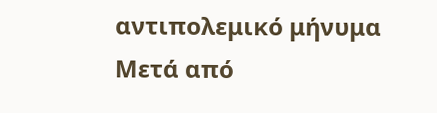αντιπολεμικό μήνυμα
Μετά από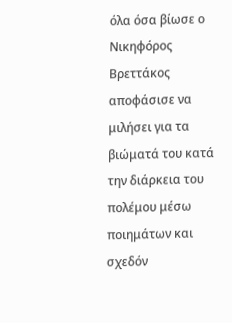όλα όσα βίωσε ο Νικηφόρος Βρεττάκος αποφάσισε να μιλήσει για τα βιώματά του κατά την διάρκεια του πολέμου μέσω ποιημάτων και σχεδόν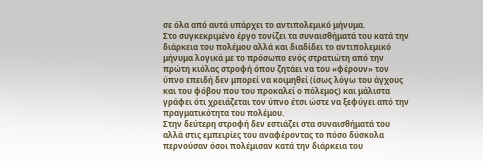σε όλα από αυτά υπάρχει το αντιπολεμικό μήνυμα.
Στο συγκεκριμένο έργο τονίζει τα συναισθήματά του κατά την διάρκεια του πολέμου αλλά και διαδίδει το αντιπολεμικό μήνυμα λογικά με το πρόσωπο ενός στρατιώτη από την πρώτη κιόλας στροφή όπου ζητάει να του «φέρουν» τον ύπνο επειδή δεν μπορεί να κοιμηθεί (ίσως λόγω του άγχους και του φόβου που του προκαλεί ο πόλεμος) και μάλιστα γράφει ότι χρειάζεται τον ύπνο έτσι ώστε να ξεφύγει από την πραγματικότητα του πολέμου.
Στην δεύτερη στροφή δεν εστιάζει στα συναισθήματά του αλλά στις εμπειρίες του αναφέροντας το πόσο δύσκολα περνούσαν όσοι πολέμισαν κατά την διάρκεια του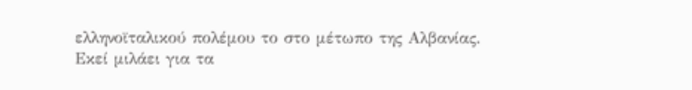ελληνοϊταλικού πολέμου το στο μέτωπο της Αλβανίας.
Εκεί μιλάει για τα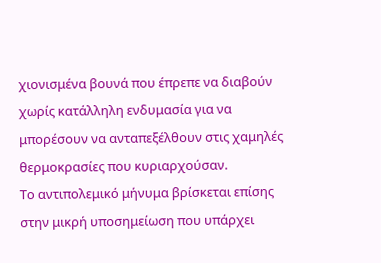χιονισμένα βουνά που έπρεπε να διαβούν χωρίς κατάλληλη ενδυμασία για να μπορέσουν να ανταπεξέλθουν στις χαμηλές θερμοκρασίες που κυριαρχούσαν.
Το αντιπολεμικό μήνυμα βρίσκεται επίσης στην μικρή υποσημείωση που υπάρχει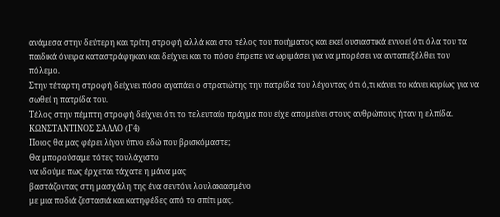ανάμεσα στην δεύτερη και τρίτη στροφή αλλά και στο τέλος του ποιήματος και εκεί ουσιαστικά εννοεί ότι όλα του τα παιδικά όνειρα καταστράφηκαν και δείχνει και το πόσο έπρεπε να ωριμάσει για να μπορέσει να ανταπεξέλθει τον πόλεμο.
Στην τέταρτη στροφή δείχνει πόσο αγαπάει ο στρατιώτης την πατρίδα του λέγοντας ότι ό,τι κάνει το κάνει κυρίως για να σωθεί η πατρίδα του.
Τέλος στην πέμπτη στροφή δείχνει ότι το τελευταίο πράγμα που είχε απομείνει στους ανθρώπους ήταν η ελπίδα.
ΚΩΝΣΤΑΝΤΙΝΟΣ ΣΑΛΛΟ (Γ4)
Ποιος θα μας φέρει λίγον ύπνο εδώ που βρισκόμαστε;
Θα μπορούσαμε τότες τουλάχιστο
να ιδούμε πως έρχεται τάχατε η μάνα μας
βαστάζοντας στη μασχάλη της ένα σεντόνι λουλακιασμένο
με μια ποδιά ζεστασιά και κατηφέδες από το σπίτι μας.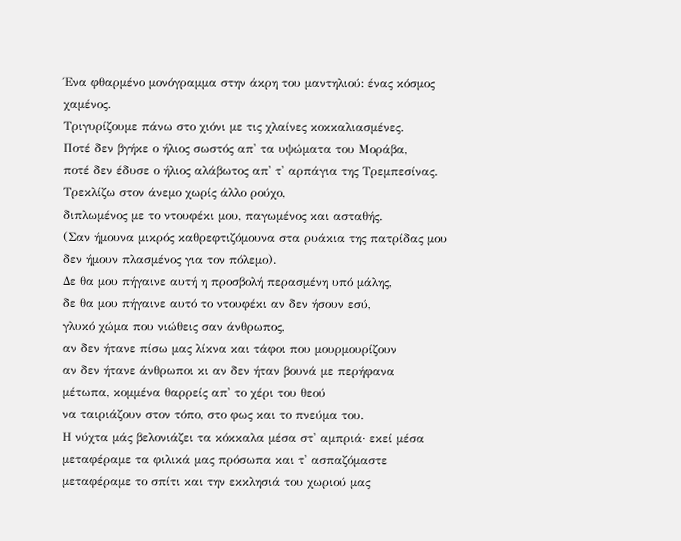Ένα φθαρμένο μονόγραμμα στην άκρη του μαντηλιού: ένας κόσμος χαμένος.
Τριγυρίζουμε πάνω στο χιόνι με τις χλαίνες κοκκαλιασμένες.
Ποτέ δεν βγήκε ο ήλιος σωστός απ' τα υψώματα του Μοράβα,
ποτέ δεν έδυσε ο ήλιος αλάβωτος απ' τ' αρπάγια της Τρεμπεσίνας.
Τρεκλίζω στον άνεμο χωρίς άλλο ρούχο,
διπλωμένος με το ντουφέκι μου, παγωμένος και ασταθής.
(Σαν ήμουνα μικρός καθρεφτιζόμουνα στα ρυάκια της πατρίδας μου δεν ήμουν πλασμένος για τον πόλεμο).
Δε θα μου πήγαινε αυτή η προσβολή περασμένη υπό μάλης,
δε θα μου πήγαινε αυτό το ντουφέκι αν δεν ήσουν εσύ,
γλυκό χώμα που νιώθεις σαν άνθρωπος,
αν δεν ήτανε πίσω μας λίκνα και τάφοι που μουρμουρίζουν
αν δεν ήτανε άνθρωποι κι αν δεν ήταν βουνά με περήφανα
μέτωπα, κομμένα θαρρείς απ' το χέρι του θεού
να ταιριάζουν στον τόπο, στο φως και το πνεύμα του.
Η νύχτα μάς βελονιάζει τα κόκκαλα μέσα στ' αμπριά· εκεί μέσα
μεταφέραμε τα φιλικά μας πρόσωπα και τ' ασπαζόμαστε
μεταφέραμε το σπίτι και την εκκλησιά του χωριού μας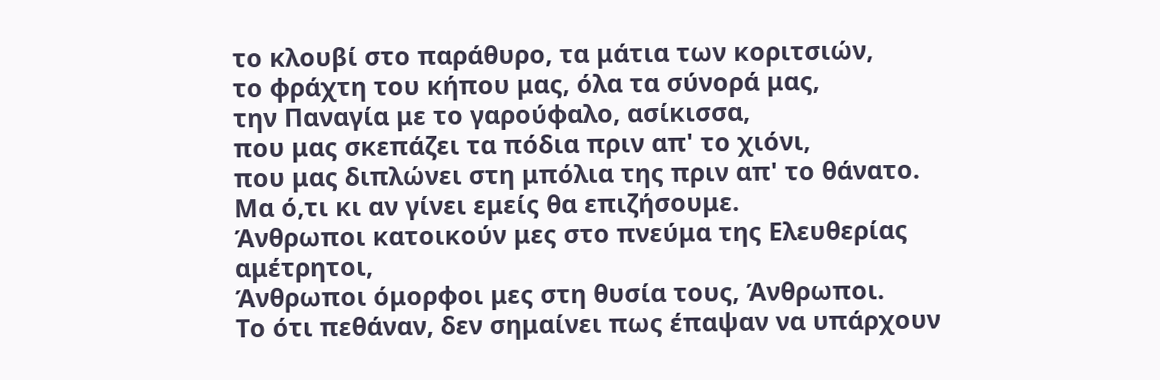το κλουβί στο παράθυρο, τα μάτια των κοριτσιών,
το φράχτη του κήπου μας, όλα τα σύνορά μας,
την Παναγία με το γαρούφαλο, ασίκισσα,
που μας σκεπάζει τα πόδια πριν απ' το χιόνι,
που μας διπλώνει στη μπόλια της πριν απ' το θάνατο.
Μα ό,τι κι αν γίνει εμείς θα επιζήσουμε.
Άνθρωποι κατοικούν μες στο πνεύμα της Ελευθερίας αμέτρητοι,
Άνθρωποι όμορφοι μες στη θυσία τους, Άνθρωποι.
Το ότι πεθάναν, δεν σημαίνει πως έπαψαν να υπάρχουν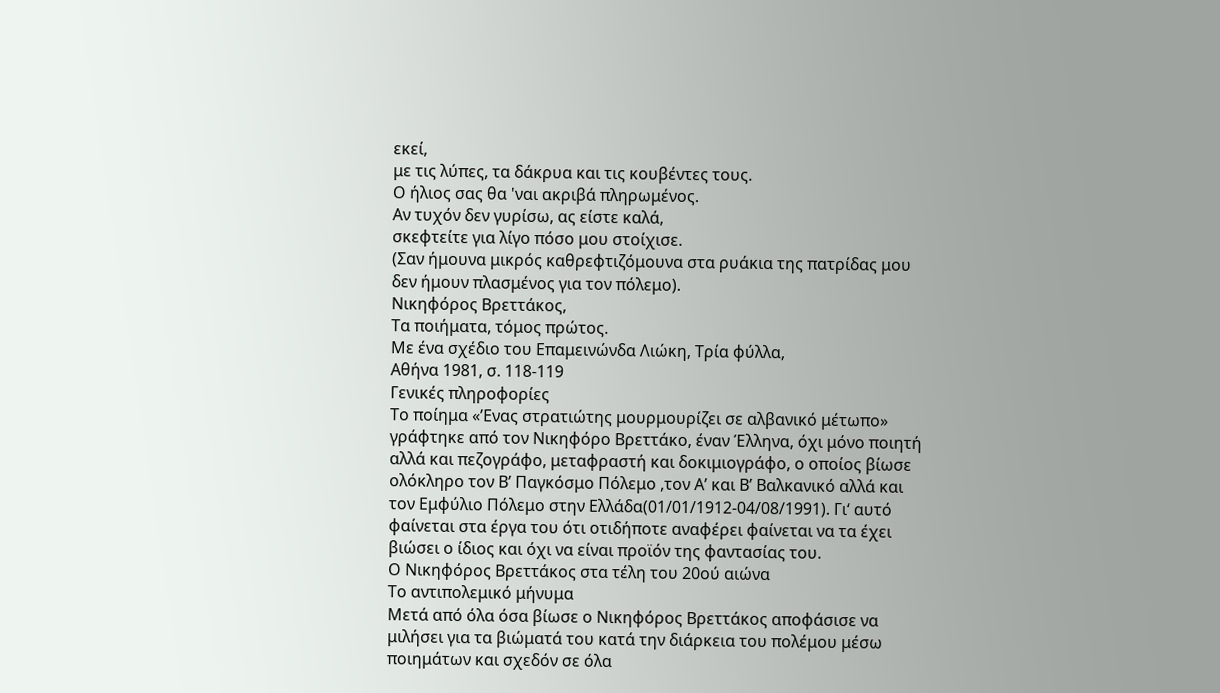εκεί,
με τις λύπες, τα δάκρυα και τις κουβέντες τους.
Ο ήλιος σας θα 'ναι ακριβά πληρωμένος.
Αν τυχόν δεν γυρίσω, ας είστε καλά,
σκεφτείτε για λίγο πόσο μου στοίχισε.
(Σαν ήμουνα μικρός καθρεφτιζόμουνα στα ρυάκια της πατρίδας μου δεν ήμουν πλασμένος για τον πόλεμο).
Νικηφόρος Βρεττάκος,
Τα ποιήματα, τόμος πρώτος.
Με ένα σχέδιο του Επαμεινώνδα Λιώκη, Τρία φύλλα,
Αθήνα 1981, σ. 118-119
Γενικές πληροφορίες
Το ποίημα «’Ενας στρατιώτης μουρμουρίζει σε αλβανικό μέτωπο» γράφτηκε από τον Νικηφόρο Βρεττάκο, έναν Έλληνα, όχι μόνο ποιητή αλλά και πεζογράφο, μεταφραστή και δοκιμιογράφο, ο οποίος βίωσε ολόκληρο τον Β’ Παγκόσμο Πόλεμο ,τον Α’ και Β’ Βαλκανικό αλλά και τον Εμφύλιο Πόλεμο στην Ελλάδα(01/01/1912-04/08/1991). Γι‘ αυτό φαίνεται στα έργα του ότι οτιδήποτε αναφέρει φαίνεται να τα έχει βιώσει ο ίδιος και όχι να είναι προϊόν της φαντασίας του.
Ο Νικηφόρος Βρεττάκος στα τέλη του 20ού αιώνα
Το αντιπολεμικό μήνυμα
Μετά από όλα όσα βίωσε ο Νικηφόρος Βρεττάκος αποφάσισε να μιλήσει για τα βιώματά του κατά την διάρκεια του πολέμου μέσω ποιημάτων και σχεδόν σε όλα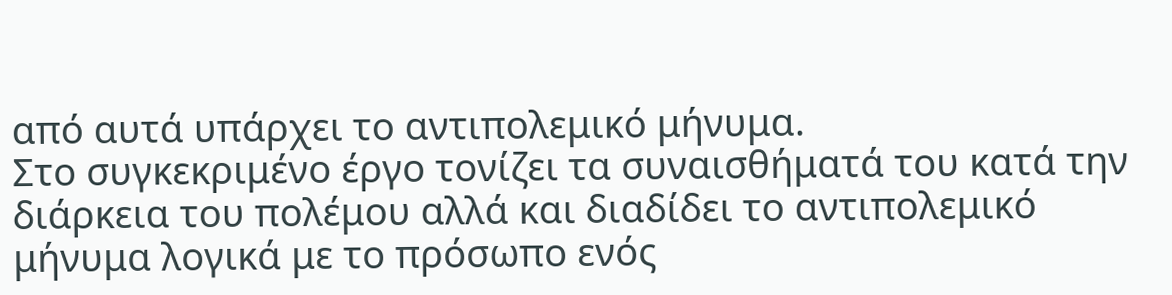από αυτά υπάρχει το αντιπολεμικό μήνυμα.
Στο συγκεκριμένο έργο τονίζει τα συναισθήματά του κατά την διάρκεια του πολέμου αλλά και διαδίδει το αντιπολεμικό μήνυμα λογικά με το πρόσωπο ενός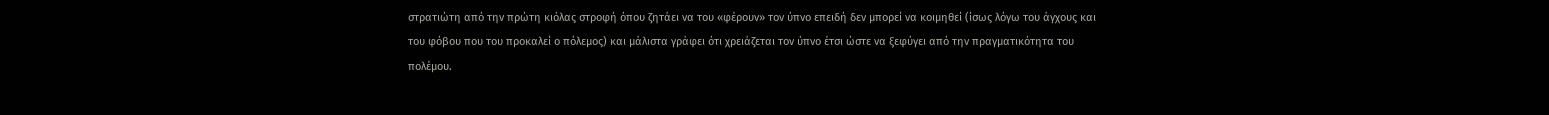στρατιώτη από την πρώτη κιόλας στροφή όπου ζητάει να του «φέρουν» τον ύπνο επειδή δεν μπορεί να κοιμηθεί (ίσως λόγω του άγχους και του φόβου που του προκαλεί ο πόλεμος) και μάλιστα γράφει ότι χρειάζεται τον ύπνο έτσι ώστε να ξεφύγει από την πραγματικότητα του πολέμου.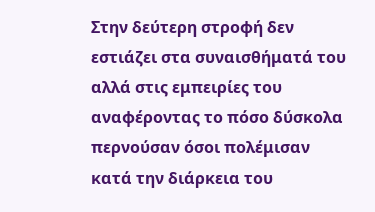Στην δεύτερη στροφή δεν εστιάζει στα συναισθήματά του αλλά στις εμπειρίες του αναφέροντας το πόσο δύσκολα περνούσαν όσοι πολέμισαν κατά την διάρκεια του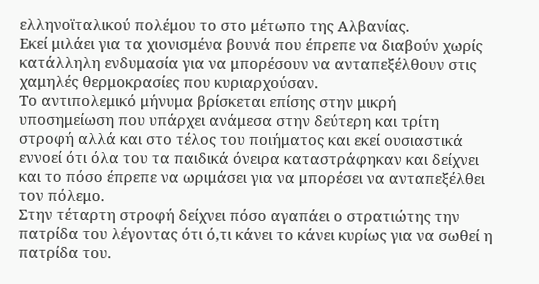ελληνοϊταλικού πολέμου το στο μέτωπο της Αλβανίας.
Εκεί μιλάει για τα χιονισμένα βουνά που έπρεπε να διαβούν χωρίς κατάλληλη ενδυμασία για να μπορέσουν να ανταπεξέλθουν στις χαμηλές θερμοκρασίες που κυριαρχούσαν.
Το αντιπολεμικό μήνυμα βρίσκεται επίσης στην μικρή υποσημείωση που υπάρχει ανάμεσα στην δεύτερη και τρίτη στροφή αλλά και στο τέλος του ποιήματος και εκεί ουσιαστικά εννοεί ότι όλα του τα παιδικά όνειρα καταστράφηκαν και δείχνει και το πόσο έπρεπε να ωριμάσει για να μπορέσει να ανταπεξέλθει τον πόλεμο.
Στην τέταρτη στροφή δείχνει πόσο αγαπάει ο στρατιώτης την πατρίδα του λέγοντας ότι ό,τι κάνει το κάνει κυρίως για να σωθεί η πατρίδα του.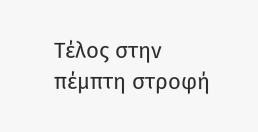Τέλος στην πέμπτη στροφή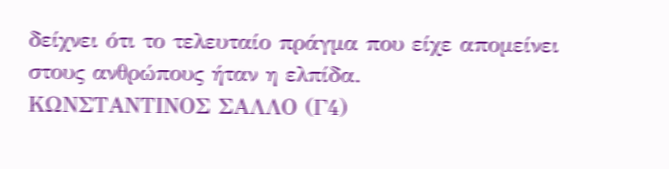δείχνει ότι το τελευταίο πράγμα που είχε απομείνει στους ανθρώπους ήταν η ελπίδα.
ΚΩΝΣΤΑΝΤΙΝΟΣ ΣΑΛΛΟ (Γ4)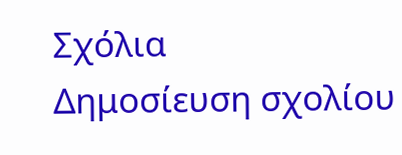Σχόλια
Δημοσίευση σχολίου